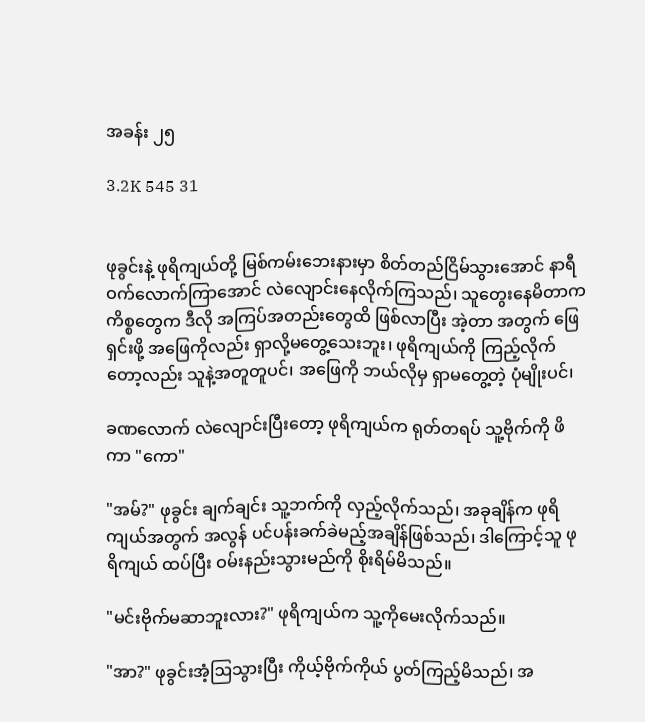အခန်း ၂၅

3.2K 545 31


ဖုခွင်းနဲ့ ဖုရိကျယ်တို့ မြစ်ကမ်းဘေးနားမှာ စိတ်တည်ငြိမ်သွားအောင် နာရီဝက်လောက်ကြာအောင် လဲလျောင်းနေလိုက်ကြသည်၊ သူတွေးနေမိတာက ကိစ္စတွေက ဒီလို အကြပ်အတည်းတွေထိ ဖြစ်လာပြီး အဲ့တာ အတွက် ဖြေရှင်းဖို့ အဖြေကိုလည်း ရှာလို့မတွေ့သေးဘူး၊ ဖုရိကျယ်ကို ကြည့်လိုက်တော့လည်း သူနဲ့အတူတူပင်၊ အဖြေကို ဘယ်လိုမှ ရှာမတွေ့တဲ့ ပုံမျိုးပင်၊

ခဏလောက် လဲလျောင်းပြီးတော့ ဖုရိကျယ်က ရုတ်တရပ် သူ့ဗိုက်ကို ဖိကာ "ကော"

"အမ်?" ဖုခွင်း ချက်ချင်း သူ့ဘက်ကို လှည့်လိုက်သည်၊ အခုချိန်က ဖုရိကျယ်အတွက် အလွန် ပင်ပန်းခက်ခဲမည့်အချိန်ဖြစ်သည်၊ ဒါကြောင့်သူ ဖုရိကျယ် ထပ်ပြီး ဝမ်းနည်းသွားမည်ကို စိုးရိမ်မိသည်။

"မင်းဗိုက်မဆာဘူးလား?" ဖုရိကျယ်က သူ့ကိုမေးလိုက်သည်။

"အာ?" ဖုခွင်းအံ့ဩသွားပြီး ကိုယ့်ဗိုက်ကိုယ် ပွတ်ကြည့်မိသည်၊ အ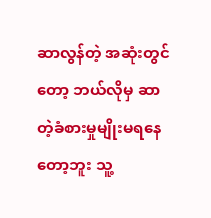ဆာလွန်တဲ့ အဆုံးတွင်တော့ ဘယ်လိုမှ ဆာတဲ့ခံစားမှုမျိုးမရနေတော့ဘူး သူ့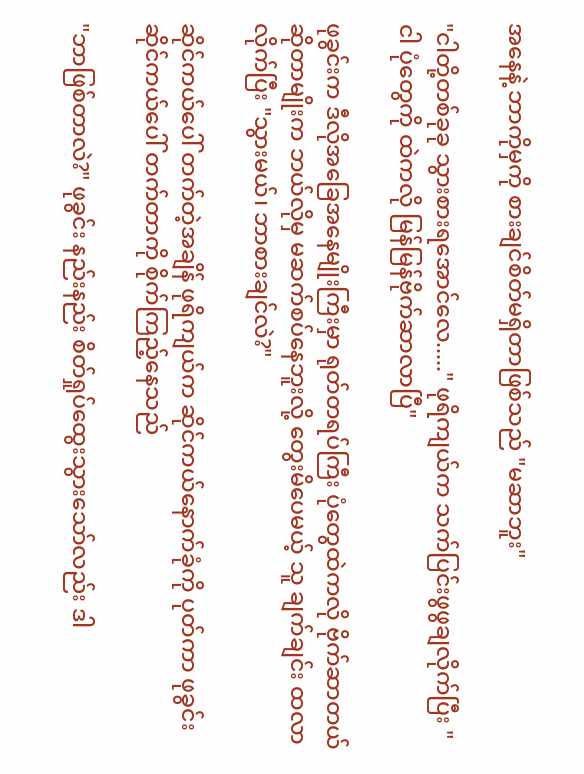အနေနဲ့ ဘာကိုမှကို စားချင်စိတ်မရှိတာဖြစ်သည် "မဆာဘူး"

"ငါတို့တစ်ခုခု သွားစားရအောင်လေ....." ဖုရိကျယ်က သက်ပြင်းဖွဖွချလိုက်ပြီး "ငါ ပုံတွေကို ထဲကလို မြန်မြန်ဗိုက်ဆာလာပြီ"

ဖုခွင်းက ဒီလိုအခြေအနေမျိုးကြီးမှာ ရုတ်တရပ်ကြီး ပုံတွေထဲကလို ဗိုက်ဆာတယ်ဆိုတာမျိုးက ဘယ်လိုမှ မဆက်စပ်နေဘူးလို့ တွေးမိပေမယ့် သူ ချက်ချင်း ထလာလိုက်ပြီး "သွားမယ်၊ ဘာစားချင်လဲ?"

ဆိုင်ကယ်ပေါ် တက်တဲ့အချိန် ဖုရိကျယ်က ဆိုင်ကယ်နောက်ခုံကို ပုတ်ကာ ဖုခွင်း ဆိုင်ကယ်ပေါ် တက်တာကို စိုက်ကြည့်နေသည်

"ဘာဖြစ်တာလဲ?" ဖုခွင်း နည်းနည်း စိတ်ရှုပ်ထွေးသွားသော်လည်း ဒါ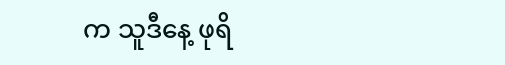က သူဒီနေ့ ဖုရိ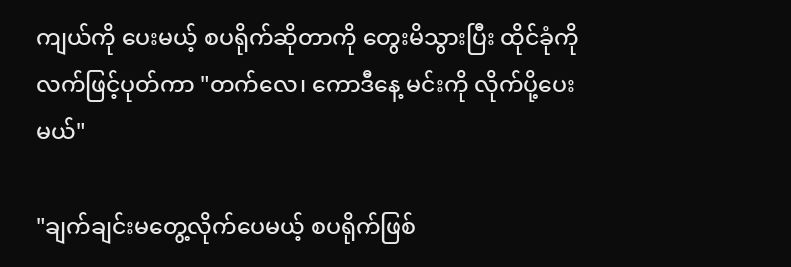ကျယ်ကို ပေးမယ့် စပရိုက်ဆိုတာကို တွေးမိသွားပြီး ထိုင်ခုံကို လက်ဖြင့်ပုတ်ကာ "တက်လေ၊ ကောဒီနေ့ မင်းကို လိုက်ပို့ပေးမယ်"

"ချက်ချင်းမတွေ့လိုက်ပေမယ့် စပရိုက်ဖြစ်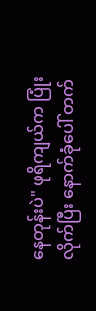နေတုန်းပဲ" ဖုရိကျယ်က ပြုံးလိုက်ပြီး နောက်ခုံပေါ် တက်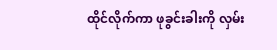ထိုင်လိုက်ကာ ဖုခွင်းခါးကို လှမ်း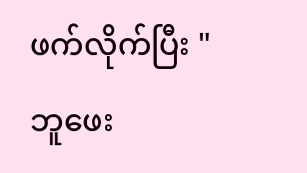ဖက်လိုက်ပြီး " ဘူဖေး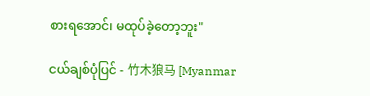စားရအောင်၊ မထုပ်ခဲ့တော့ဘူး"

ငယ်ချစ်ပုံပြင် - 竹木狼马 [Myanmar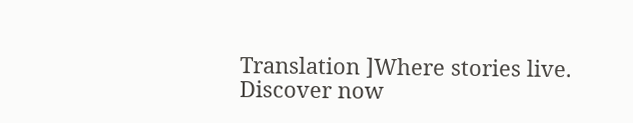Translation ]Where stories live. Discover now